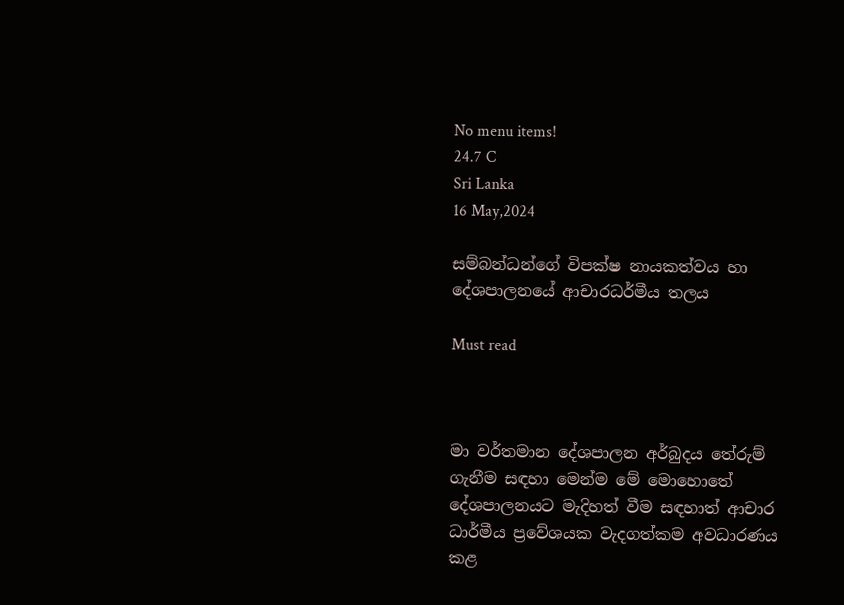No menu items!
24.7 C
Sri Lanka
16 May,2024

සම්බන්ධන්ගේ විපක්ෂ නායකත්වය හා දේශපාලනයේ ආචාරධර්මීය තලය

Must read



මා වර්තමාන දේශපාලන අර්බුදය තේරුම් ගැනීම සඳහා මෙන්ම මේ මොහොතේ දේශපාලනයට මැදිහත් වීම සඳහාත් ආචාර ධාර්මීය ප්‍රවේශයක වැදගත්කම අවධාරණය කළ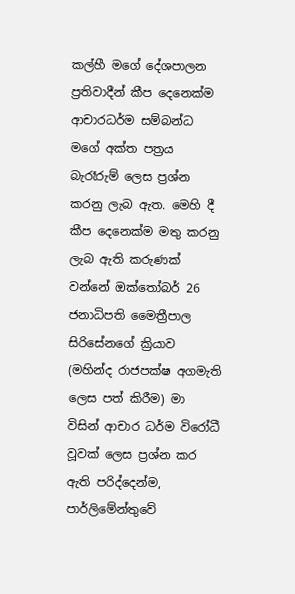කල්හී මගේ දේශපාලන ප්‍රතිවාදීන් කීප දෙනෙක්ම ආචාරධර්ම සම්බන්ධ මගේ අක්ත පත්‍රය බැරෑරුම් ලෙස ප්‍රශ්න කරනු ලැබ ඇත. මෙහි දී කීප දෙනෙක්ම මතු කරනු ලැබ ඇති කරුණක් වන්නේ ඔක්තෝබර් 26 ජනාධිපති මෛත්‍රීපාල සිරිසේනගේ ක්‍රියාව (මහින්ද රාජපක්ෂ අගමැති ලෙස පත් කිරීම) මා විසින් ආචාර ධර්ම විරෝධී වූවක් ලෙස ප්‍රශ්න කර ඇති පරිද්දෙන්ම, පාර්ලිමේන්තුවේ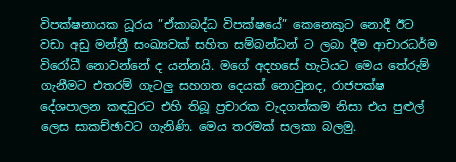විපක්ෂනායක ධූරය ”ඒකාබද්ධ විපක්ෂයේ” කෙනෙකුට නොදී ඊට වඩා අඩු මන්ත්‍රී සංඛ්‍යවක් සහිත සම්බන්ධන් ට ලබා දීම ආචාරධර්ම විරෝධී නොවන්නේ ද යන්නයි. මගේ අදහසේ හැටියට මෙය තේරුම් ගැනීමට එතරම් ගැටලු‍ සහගත දෙයක් නොවුනද, රාජපක්ෂ දේශපාලන කඳවුරට එහි තිබූ ප්‍රචාරක වැදගත්කම නිසා එය පුළුල් ලෙස සාකච්ඡාවට ගැනිණි. මෙය තරමක් සලකා බලමු.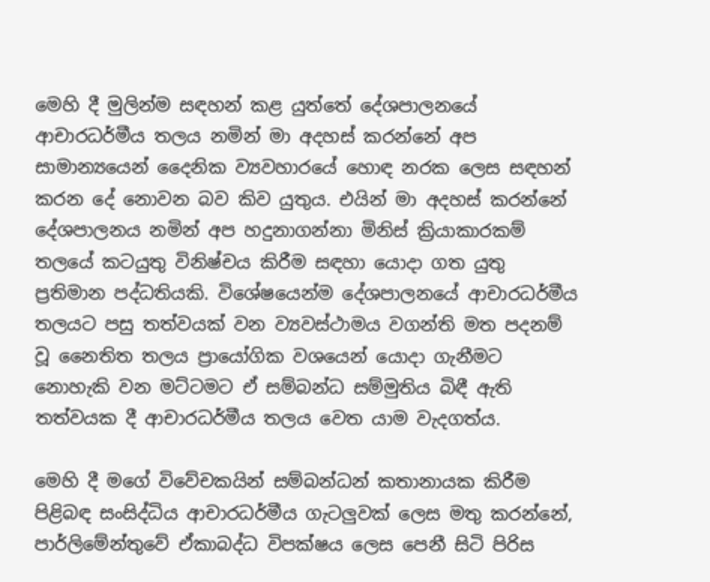මෙහි දී මුලින්ම සඳහන් කළ යුත්තේ දේශපාලනයේ ආචාරධර්මීය තලය නමින් මා අදහස් කරන්නේ අප සාමාන්‍යයෙන් දෛනික ව්‍යවහාරයේ හොඳ නරක ලෙස සඳහන් කරන දේ නොවන බව කිව යුතුය. එයින් මා අදහස් කරන්නේ දේශපාලනය නමින් අප හදුනාගන්නා මිනිස් ක්‍රියාකාරකම් තලයේ කටයුතු විනිෂ්චය කිරීම සඳහා යොදා ගත යුතු ප්‍රතිමාන පද්ධතියකි. විශේෂයෙන්ම දේශපාලනයේ ආචාරධර්මීය තලයට පසු තත්වයක් වන ව්‍යවස්ථාමය වගන්ති මත පදනම් වූ නෛතිත තලය ප්‍රායෝගික වශයෙන් යොදා ගැනීමට නොහැකි වන මට්ටමට ඒ සම්බන්ධ සම්මුතිය බිඳී ඇති තත්වයක දී ආචාරධර්මීය තලය වෙත යාම වැදගත්ය.

මෙහි දී මගේ විවේචකයින් සම්බන්ධන් කතානායක කිරීම පිළිබඳ සංසිද්ධිය ආචාරධර්මීය ගැටලු‍වක් ලෙස මතු කරන්නේ, පාර්ලිමේන්තුවේ ඒකාබද්ධ විපක්ෂය ලෙස පෙනී සිටි පිරිස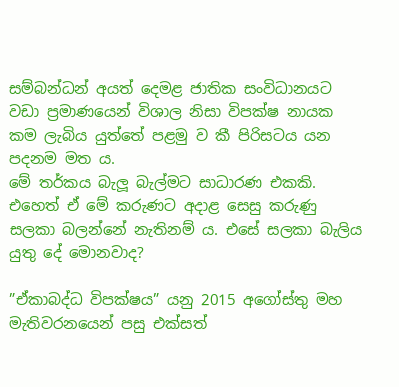සම්බන්ධන් අයත් දෙමළ ජාතික සංවිධානයට වඩා ප්‍රමාණයෙන් විශාල නිසා විපක්ෂ නායක කම ලැබිය යුත්තේ පළමු ව කී පිරිසටය යන පදනම මත ය.
මේ තර්කය බැලූ බැල්මට සාධාරණ එකකි. එහෙත් ඒ මේ කරුණට අදාළ සෙසු කරුණු සලකා බලන්නේ නැතිනම් ය. එසේ සලකා බැලිය යුතු දේ මොනවාද?

”ඒකාබද්ධ විපක්ෂය” යනු 2015 අගෝස්තු මහ මැතිවරනයෙන් පසු එක්සත්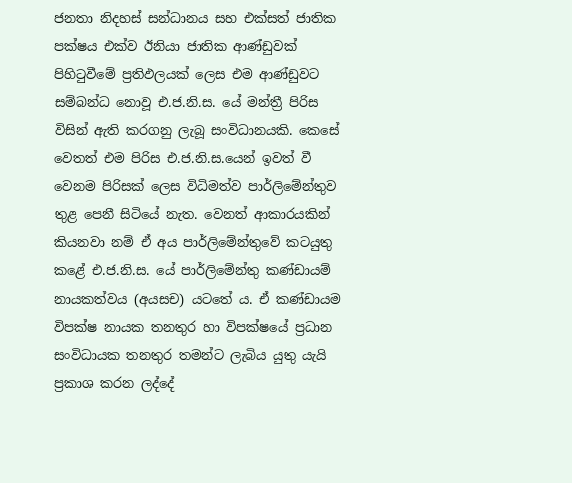ජනතා නිදහස් සන්ධානය සහ එක්සත් ජාතික පක්ෂය එක්ව ඊනියා ජාතික ආණ්ඩුවක් පිහිටුවීමේ ප්‍රතිඵලයක් ලෙස එම ආණ්ඩුවට සම්බන්ධ නොවූ එ.ජ.නි.ස. යේ මන්ත්‍රී පිරිස විසින් ඇති කරගනු ලැබූ සංවිධානයකි. කෙසේ වෙතත් එම පිරිස එ.ජ.නි.ස.යෙන් ඉවත් වී වෙනම පිරිසක් ලෙස විධිමත්ව පාර්ලිමේන්තුව තුළ පෙනී සිටියේ නැත. වෙනත් ආකාරයකින් කියනවා නම් ඒ අය පාර්ලිමේන්තුවේ කටයුතු කළේ එ.ජ.නි.ස. යේ පාර්ලිමේන්තු කණ්ඩායම් නායකත්වය (අයසච) යටතේ ය. ඒ කණ්ඩායම විපක්ෂ නායක තනතුර හා විපක්ෂයේ ප්‍රධාන සංවිධායක තනතුර තමන්ට ලැබිය යුතු යැයි ප්‍රකාශ කරන ලද්දේ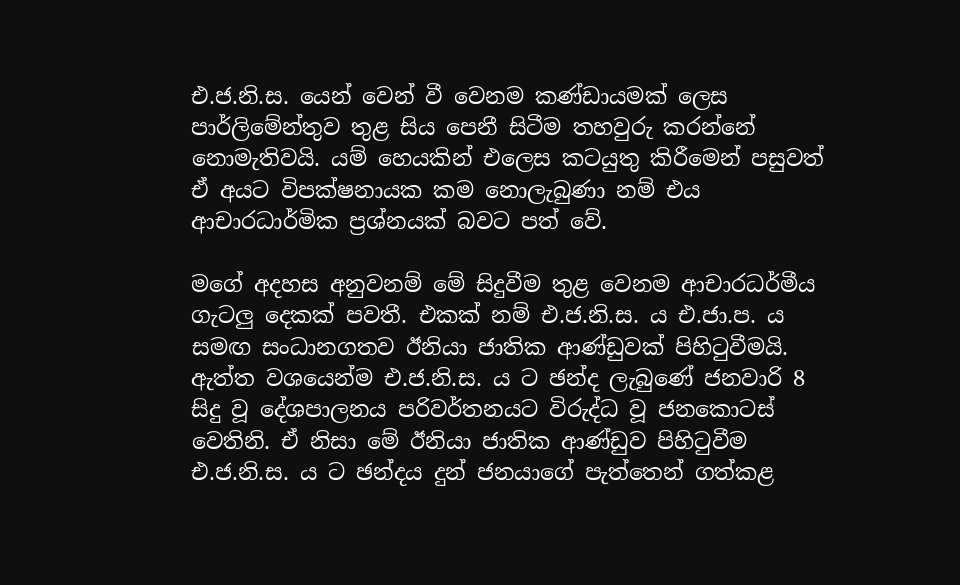එ.ජ.නි.ස. යෙන් වෙන් වී වෙනම කණ්ඩායමක් ලෙස පාර්ලිමේන්තුව තුළ සිය පෙනී සිටීම තහවුරු කරන්නේ නොමැතිවයි. යම් හෙයකින් එලෙස කටයුතු කිරීමෙන් පසුවත් ඒ අයට විපක්ෂනායක කම නොලැබුණා නම් එය ආචාරධාර්මික ප්‍රශ්නයක් බවට පත් වේ.

මගේ අදහස අනුවනම් මේ සිදුවීම තුළ වෙනම ආචාරධර්මීය ගැටලු‍ දෙකක් පවතී. එකක් නම් එ.ජ.නි.ස. ය එ.ජා.ප. ය සමඟ සංධානගතව ඊනියා ජාතික ආණ්ඩුවක් පිහිටුවීමයි. ඇත්ත වශයෙන්ම එ.ජ.නි.ස. ය ට ඡන්ද ලැබුණේ ජනවාරි 8 සිදු වූ දේශපාලනය පරිවර්තනයට විරුද්ධ වූ ජනකොටස් වෙතිනි. ඒ නිසා මේ ඊනියා ජාතික ආණ්ඩුව පිහිටුවීම එ.ජ.නි.ස. ය ට ඡන්දය දුන් ජනයාගේ පැත්තෙන් ගත්කළ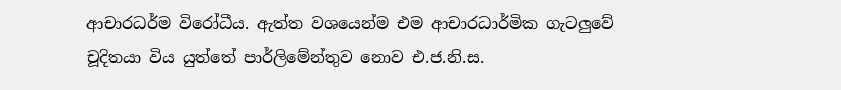ආචාරධර්ම විරෝධීය. ඇත්ත වශයෙන්ම එම ආචාරධාර්මික ගැටලු‍වේ චූදිතයා විය යුත්තේ පාර්ලිමේන්තුව නොව එ.ජ.නි.ස.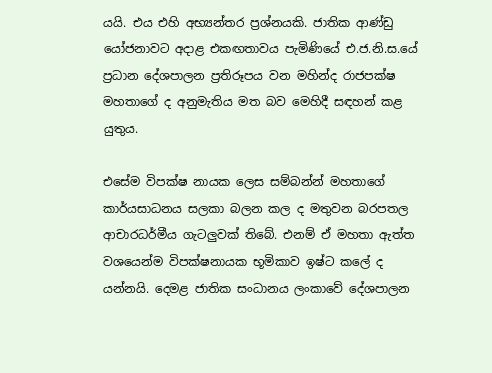යයි. එය එහි අභ්‍යන්තර ප්‍රශ්නයකි. ජාතික ආණ්ඩු යෝජනාවට අදාළ එකඟතාවය පැමිණියේ එ.ජ.නි.ස.යේ ප්‍රධාන දේශපාලන ප්‍රතිරූපය වන මහින්ද රාජපක්ෂ මහතාගේ ද අනුමැතිය මත බව මෙහිදී සඳහන් කළ යුතුය.

එසේම විපක්ෂ නායක ලෙස සම්බන්න් මහතාගේ කාර්යසාධනය සලකා බලන කල ද මතුවන බරපතල ආචාරධර්මීය ගැටලු‍වක් තිබේ. එනම් ඒ මහතා ඇත්ත වශයෙන්ම විපක්ෂනායක භූමිකාව ඉෂ්ට කලේ ද යන්නයි. දෙමළ ජාතික සංධානය ලංකාවේ දේශපාලන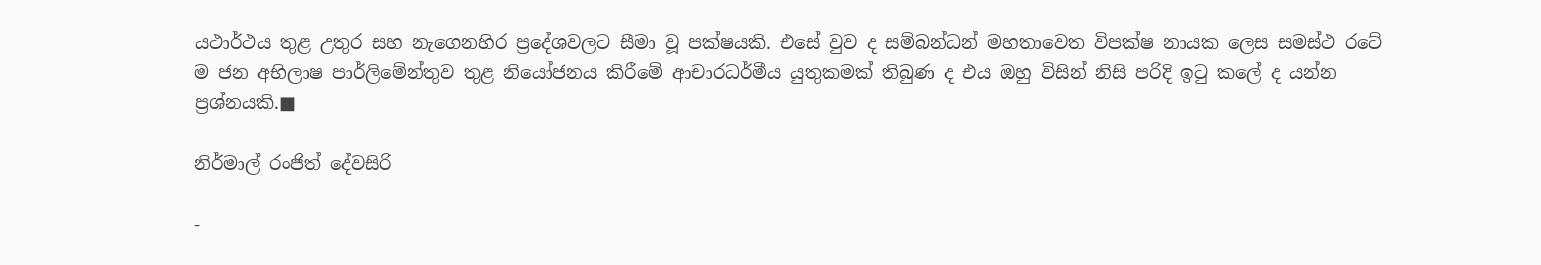යථාර්ථය තුළ උතුර සහ නැගෙනහිර ප්‍රදේශවලට සීමා වූ පක්ෂයකි. එසේ වුව ද සම්බන්ධන් මහතාවෙත විපක්ෂ නායක ලෙස සමස්ථ රටේ ම ජන අභිලාෂ පාර්ලිමේන්තුව තුළ නියෝජනය කිරීමේ ආචාරධර්මීය යුතුකමක් තිබුණ ද එය ඔහු විසින් නිසි පරිදි ඉටු කලේ ද යන්න ප්‍රශ්නයකි.■

නිර්මාල් රංජිත් දේවසිරි

-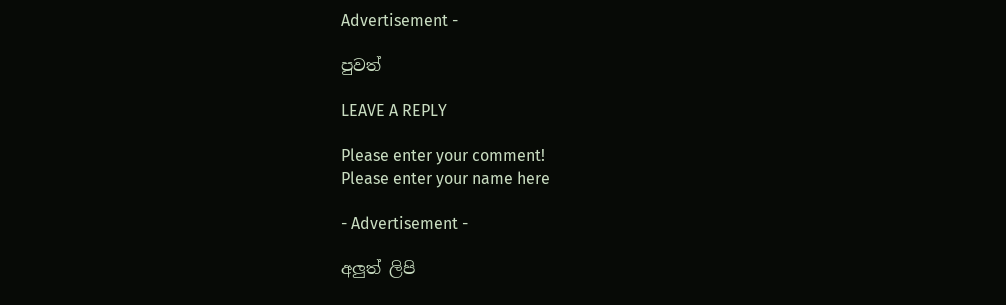Advertisement -

පුවත්

LEAVE A REPLY

Please enter your comment!
Please enter your name here

- Advertisement -

අලුත් ලිපි